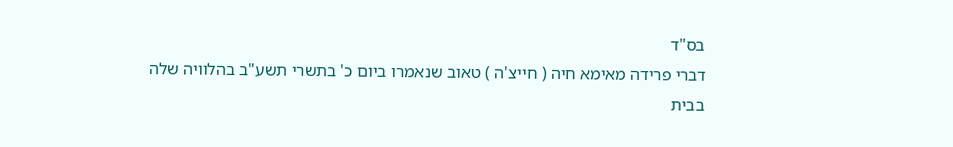בס"ד
דברי פרידה מאימא חיה ( חייצ'ה ) טאוב שנאמרו ביום כ' בתשרי תשע"ב בהלוויה שלה
בבית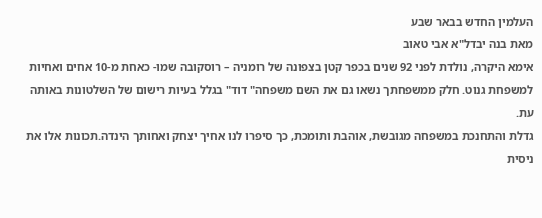העלמין החדש בבאר שבע
מאת בנה יבדל"א אבי טאוב
אימא היקרה, נולדת לפני 92 שנים בכפר קטן בצפונה של רומניה – רוסקובה שמו- כאחת מ-10 אחים ואחיות למשפחת גנוט. חלק ממשפחתך נשאו גם את השם משפחה" דוד" בגלל בעיות רישום של השלטונות באותה עת.
גדלת והתחנכת במשפחה מגובשת, אוהבת ותומכת, כך סיפרו לנו אחיך יצחק ואחותך הינדה.תכונות אלו את ניסית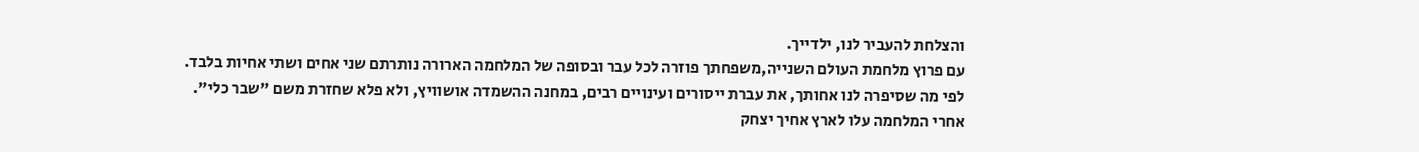והצלחת להעביר לנו, ילדייך.
עם פרוץ מלחמת העולם השנייה,משפחתך פוזרה לכל עבר ובסופה של המלחמה הארורה נותרתם שני אחים ושתי אחיות בלבד.
לפי מה שסיפרה לנו אחותך, את עברת ייסורים ועינויים רבים, במחנה ההשמדה אושוויץ, ולא פלא שחזרת משם "שבר כלי".
אחרי המלחמה עלו לארץ אחיך יצחק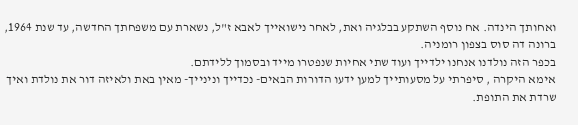ואחותך הינדה. אח נוסף השתקע בבלגיה ואת, לאחר נישואייך לאבא ז"ל, נשארת עם משפחתך החדשה, עד שנת 1964, ברונה דה סוס בצפון רומניה.
בכפר הזה נולדנו אנחנו ילדייך ועוד שתי אחיות שנפטרו מייד ובסמוך ללידתם.
אימא היקרה , סיפרתי על מסעותייך למען ידעו הדורות הבאים- נכדייך ונינייך- מאין באת ולאיזה דור את נולדת ואיך שרדת את התופת.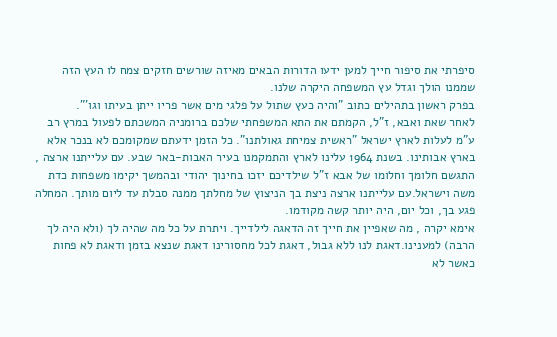סיפרתי את סיפור חייך למען ידעו הדורות הבאים מאיזה שורשים חזקים צמח לו העץ הזה שממנו הולך וגדל עץ המשפחה היקרה שלנו.
בפרק ראשון בתהילים כתוב "והיה כעץ שתול על פלגי מים אשר פריו ייתן בעיתו וגו'".
לאחר שאת ואבא, ז"ל, הקמתם את התא המשפחתי שלכם ברומניה המשכתם לפעול במרץ רב ע"מ לעלות לארץ ישראל "ראשית צמיחת גאולתנו". כל הזמן ידעתם שמקומכם לא בנכר אלא בארץ אבותינו. בשנת 1964 עלינו לארץ והתמקמנו בעיר האבות-באר שבע. עם עלייתנו ארצה , התגשם חלומך וחלומו של אבא ז"ל שילדיכם יזכו בחינוך יהודי ובהמשך יקימו משפחות כדת משה וישראל.עם עלייתנו ארצה ניצת בך הניצוץ של מחלתך ממנה סבלת עד ליום מותך. המחלה פגע בך, וכל יום, היה יותר קשה מקודמו.
אימא יקרה , מה שאפיין את חייך זה הדאגה לילדייך. ויתרת על כל מה שהיה לך (ולא היה לך הרבה) למענינו.דאגת לנו ללא גבול, דאגת לכל מחסורינו דאגת שנצא בזמן ודאגת לא פחות כאשר לא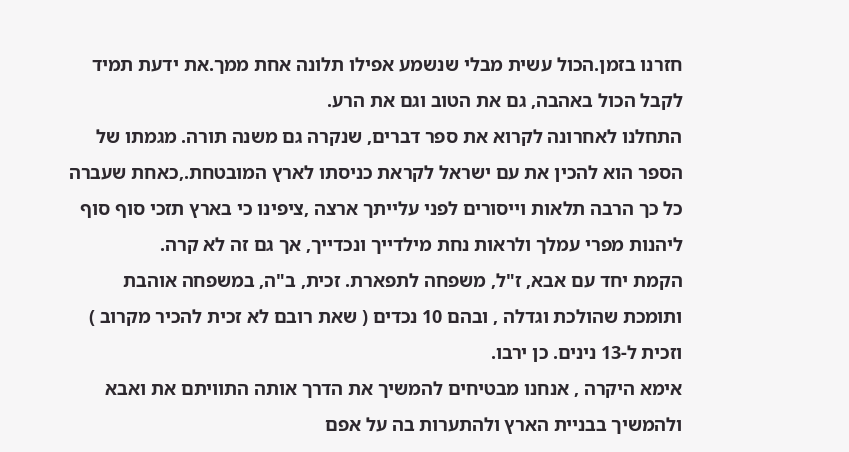חזרנו בזמן.הכול עשית מבלי שנשמע אפילו תלונה אחת ממך.את ידעת תמיד לקבל הכול באהבה, גם את הטוב וגם את הרע.
התחלנו לאחרונה לקרוא את ספר דברים, שנקרה גם משנה תורה. מגמתו של הספר הוא להכין את עם ישראל לקראת כניסתו לארץ המובטחת.,כאחת שעברה כל כך הרבה תלאות וייסורים לפני עלייתך ארצה ,ציפינו כי בארץ תזכי סוף סוף ליהנות מפרי עמלך ולראות נחת מילדייך ונכדייך, אך גם זה לא קרה.
הקמת יחד עם אבא, ז"ל, משפחה לתפארת. זכית, ב"ה, במשפחה אוהבת ותומכת שהולכת וגדלה , ובהם 10 נכדים ( שאת רובם לא זכית להכיר מקרוב ) וזכית ל-13 נינים. כן ירבו.
אימא היקרה , אנחנו מבטיחים להמשיך את הדרך אותה התוויתם את ואבא ולהמשיך בבניית הארץ ולהתערות בה על אפם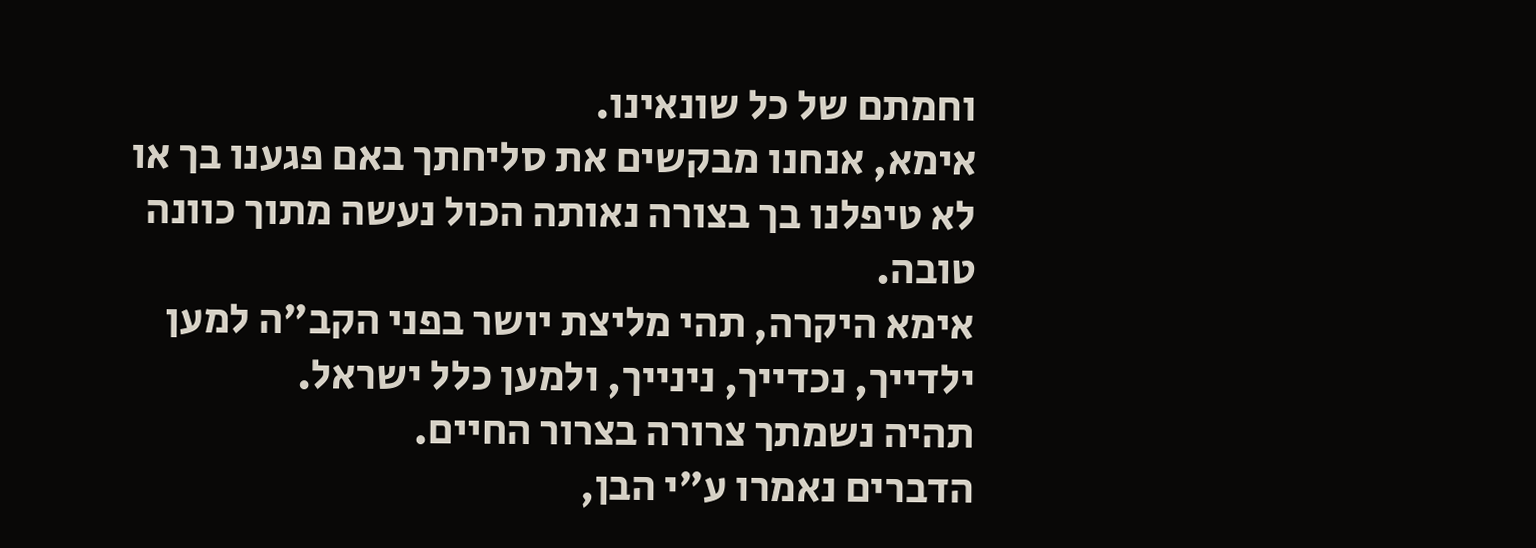וחמתם של כל שונאינו.
אימא, אנחנו מבקשים את סליחתך באם פגענו בך או לא טיפלנו בך בצורה נאותה הכול נעשה מתוך כוונה טובה.
אימא היקרה, תהי מליצת יושר בפני הקב"ה למען ילדייך, נכדייך, נינייך, ולמען כלל ישראל.
תהיה נשמתך צרורה בצרור החיים.
הדברים נאמרו ע"י הבן,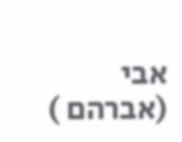אבי (אברהם )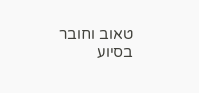טאוב וחובר בסיוע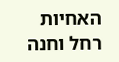האחיות רחל וחנה